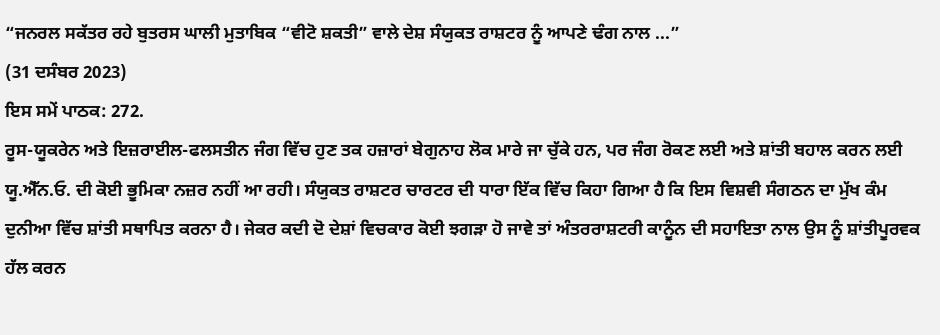“ਜਨਰਲ ਸਕੱਤਰ ਰਹੇ ਬੁਤਰਸ ਘਾਲੀ ਮੁਤਾਬਿਕ “ਵੀਟੋ ਸ਼ਕਤੀ” ਵਾਲੇ ਦੇਸ਼ ਸੰਯੁਕਤ ਰਾਸ਼ਟਰ ਨੂੰ ਆਪਣੇ ਢੰਗ ਨਾਲ ...”
(31 ਦਸੰਬਰ 2023)
ਇਸ ਸਮੇਂ ਪਾਠਕ: 272.
ਰੂਸ-ਯੂਕਰੇਨ ਅਤੇ ਇਜ਼ਰਾਈਲ-ਫਲਸਤੀਨ ਜੰਗ ਵਿੱਚ ਹੁਣ ਤਕ ਹਜ਼ਾਰਾਂ ਬੇਗੁਨਾਹ ਲੋਕ ਮਾਰੇ ਜਾ ਚੁੱਕੇ ਹਨ, ਪਰ ਜੰਗ ਰੋਕਣ ਲਈ ਅਤੇ ਸ਼ਾਂਤੀ ਬਹਾਲ ਕਰਨ ਲਈ ਯੂ.ਐੱਨ.ਓ. ਦੀ ਕੋਈ ਭੂਮਿਕਾ ਨਜ਼ਰ ਨਹੀਂ ਆ ਰਹੀ। ਸੰਯੁਕਤ ਰਾਸ਼ਟਰ ਚਾਰਟਰ ਦੀ ਧਾਰਾ ਇੱਕ ਵਿੱਚ ਕਿਹਾ ਗਿਆ ਹੈ ਕਿ ਇਸ ਵਿਸ਼ਵੀ ਸੰਗਠਨ ਦਾ ਮੁੱਖ ਕੰਮ ਦੁਨੀਆ ਵਿੱਚ ਸ਼ਾਂਤੀ ਸਥਾਪਿਤ ਕਰਨਾ ਹੈ। ਜੇਕਰ ਕਦੀ ਦੋ ਦੇਸ਼ਾਂ ਵਿਚਕਾਰ ਕੋਈ ਝਗੜਾ ਹੋ ਜਾਵੇ ਤਾਂ ਅੰਤਰਰਾਸ਼ਟਰੀ ਕਾਨੂੰਨ ਦੀ ਸਹਾਇਤਾ ਨਾਲ ਉਸ ਨੂੰ ਸ਼ਾਂਤੀਪੂਰਵਕ ਹੱਲ ਕਰਨ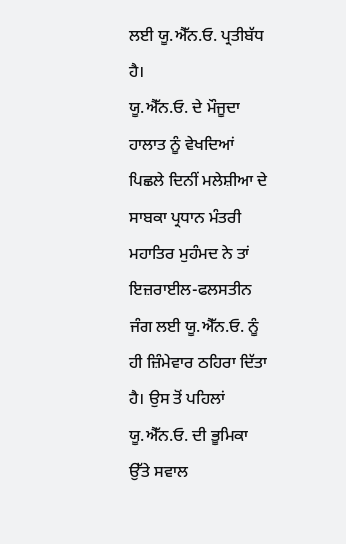ਲਈ ਯੂ.ਐੱਨ.ਓ. ਪ੍ਰਤੀਬੱਧ ਹੈ।
ਯੂ.ਐੱਨ.ਓ. ਦੇ ਮੌਜੂਦਾ ਹਾਲਾਤ ਨੂੰ ਵੇਖਦਿਆਂ ਪਿਛਲੇ ਦਿਨੀਂ ਮਲੇਸ਼ੀਆ ਦੇ ਸਾਬਕਾ ਪ੍ਰਧਾਨ ਮੰਤਰੀ ਮਹਾਤਿਰ ਮੁਹੰਮਦ ਨੇ ਤਾਂ ਇਜ਼ਰਾਈਲ-ਫਲਸਤੀਨ ਜੰਗ ਲਈ ਯੂ.ਐੱਨ.ਓ. ਨੂੰ ਹੀ ਜ਼ਿੰਮੇਵਾਰ ਠਹਿਰਾ ਦਿੱਤਾ ਹੈ। ਉਸ ਤੋਂ ਪਹਿਲਾਂ ਯੂ.ਐੱਨ.ਓ. ਦੀ ਭੂਮਿਕਾ ਉੱਤੇ ਸਵਾਲ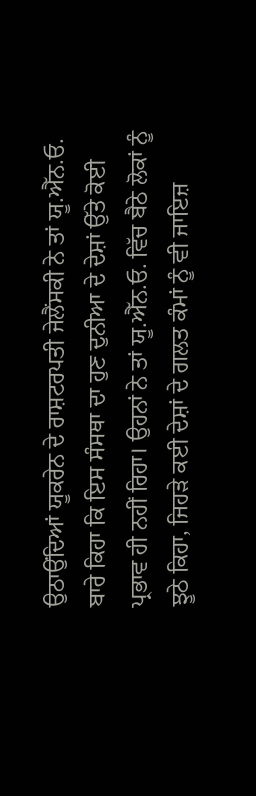ਉਠਾਉਂਦਿਆਂ ਯੂਕਰੇਨ ਦੇ ਰਾਸ਼ਟਰਪਤੀ ਜੇਲੈਂਸਕੀ ਨੇ ਤਾਂ ਯੂ.ਐੱਨ.ਓ. ਬਾਰੇ ਕਿਹਾ ਕਿ ਇਸ ਸੰਸਥਾ ਦਾ ਹੁਣ ਦੁਨੀਆ ਦੇ ਦੇਸ਼ਾਂ ਉੱਤੇ ਕੋਈ ਪ੍ਰਭਾਵ ਹੀ ਨਹੀਂ ਰਿਹਾ। ਉਹਨਾਂ ਨੇ ਤਾਂ ਯੂ.ਐੱਨ.ਓ. ਵਿੱਚ ਬੈਠੇ ਲੋਕਾਂ ਨੂੰ ਝੂਠੇ ਕਿਹਾ, ਜਿਹੜੇ ਕਈ ਦੇਸ਼ਾਂ ਦੇ ਗਲਤ ਕੰਮਾਂ ਨੂੰ ਵੀ ਜਾਇਜ਼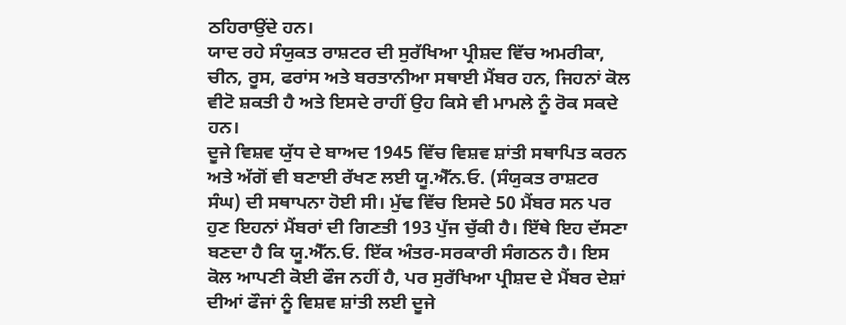ਠਹਿਰਾਉਂਦੇ ਹਨ।
ਯਾਦ ਰਹੇ ਸੰਯੁਕਤ ਰਾਸ਼ਟਰ ਦੀ ਸੁਰੱਖਿਆ ਪ੍ਰੀਸ਼ਦ ਵਿੱਚ ਅਮਰੀਕਾ, ਚੀਨ, ਰੂਸ, ਫਰਾਂਸ ਅਤੇ ਬਰਤਾਨੀਆ ਸਥਾਈ ਮੈਂਬਰ ਹਨ, ਜਿਹਨਾਂ ਕੋਲ ਵੀਟੋ ਸ਼ਕਤੀ ਹੈ ਅਤੇ ਇਸਦੇ ਰਾਹੀਂ ਉਹ ਕਿਸੇ ਵੀ ਮਾਮਲੇ ਨੂੰ ਰੋਕ ਸਕਦੇ ਹਨ।
ਦੂਜੇ ਵਿਸ਼ਵ ਯੁੱਧ ਦੇ ਬਾਅਦ 1945 ਵਿੱਚ ਵਿਸ਼ਵ ਸ਼ਾਂਤੀ ਸਥਾਪਿਤ ਕਰਨ ਅਤੇ ਅੱਗੋਂ ਵੀ ਬਣਾਈ ਰੱਖਣ ਲਈ ਯੂ.ਐੱਨ.ਓ. (ਸੰਯੁਕਤ ਰਾਸ਼ਟਰ ਸੰਘ) ਦੀ ਸਥਾਪਨਾ ਹੋਈ ਸੀ। ਮੁੱਢ ਵਿੱਚ ਇਸਦੇ 50 ਮੈਂਬਰ ਸਨ ਪਰ ਹੁਣ ਇਹਨਾਂ ਮੈਂਬਰਾਂ ਦੀ ਗਿਣਤੀ 193 ਪੁੱਜ ਚੁੱਕੀ ਹੈ। ਇੱਥੇ ਇਹ ਦੱਸਣਾ ਬਣਦਾ ਹੈ ਕਿ ਯੂ.ਐੱਨ.ਓ. ਇੱਕ ਅੰਤਰ-ਸਰਕਾਰੀ ਸੰਗਠਨ ਹੈ। ਇਸ ਕੋਲ ਆਪਣੀ ਕੋਈ ਫੌਜ ਨਹੀਂ ਹੈ, ਪਰ ਸੁਰੱਖਿਆ ਪ੍ਰੀਸ਼ਦ ਦੇ ਮੈਂਬਰ ਦੇਸ਼ਾਂ ਦੀਆਂ ਫੌਜਾਂ ਨੂੰ ਵਿਸ਼ਵ ਸ਼ਾਂਤੀ ਲਈ ਦੂਜੇ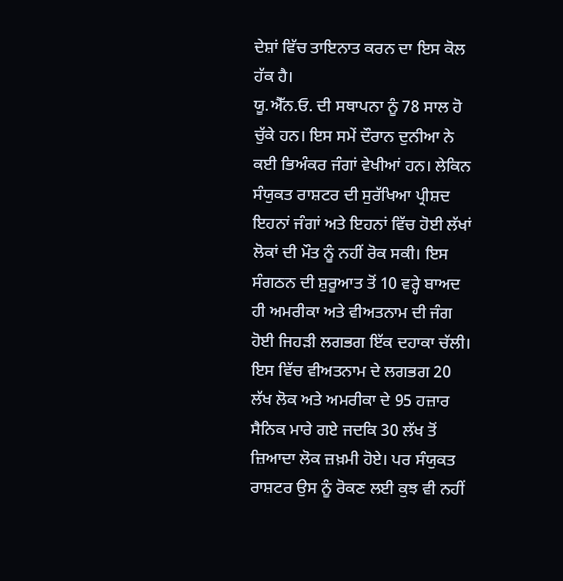ਦੇਸ਼ਾਂ ਵਿੱਚ ਤਾਇਨਾਤ ਕਰਨ ਦਾ ਇਸ ਕੋਲ ਹੱਕ ਹੈ।
ਯੂ.ਐੱਨ.ਓ. ਦੀ ਸਥਾਪਨਾ ਨੂੰ 78 ਸਾਲ ਹੋ ਚੁੱਕੇ ਹਨ। ਇਸ ਸਮੇਂ ਦੌਰਾਨ ਦੁਨੀਆ ਨੇ ਕਈ ਭਿਅੰਕਰ ਜੰਗਾਂ ਵੇਖੀਆਂ ਹਨ। ਲੇਕਿਨ ਸੰਯੁਕਤ ਰਾਸ਼ਟਰ ਦੀ ਸੁਰੱਖਿਆ ਪ੍ਰੀਸ਼ਦ ਇਹਨਾਂ ਜੰਗਾਂ ਅਤੇ ਇਹਨਾਂ ਵਿੱਚ ਹੋਈ ਲੱਖਾਂ ਲੋਕਾਂ ਦੀ ਮੌਤ ਨੂੰ ਨਹੀਂ ਰੋਕ ਸਕੀ। ਇਸ ਸੰਗਠਨ ਦੀ ਸ਼ੁਰੂਆਤ ਤੋਂ 10 ਵਰ੍ਹੇ ਬਾਅਦ ਹੀ ਅਮਰੀਕਾ ਅਤੇ ਵੀਅਤਨਾਮ ਦੀ ਜੰਗ ਹੋਈ ਜਿਹੜੀ ਲਗਭਗ ਇੱਕ ਦਹਾਕਾ ਚੱਲੀ। ਇਸ ਵਿੱਚ ਵੀਅਤਨਾਮ ਦੇ ਲਗਭਗ 20 ਲੱਖ ਲੋਕ ਅਤੇ ਅਮਰੀਕਾ ਦੇ 95 ਹਜ਼ਾਰ ਸੈਨਿਕ ਮਾਰੇ ਗਏ ਜਦਕਿ 30 ਲੱਖ ਤੋਂ ਜ਼ਿਆਦਾ ਲੋਕ ਜ਼ਖ਼ਮੀ ਹੋਏ। ਪਰ ਸੰਯੁਕਤ ਰਾਸ਼ਟਰ ਉਸ ਨੂੰ ਰੋਕਣ ਲਈ ਕੁਝ ਵੀ ਨਹੀਂ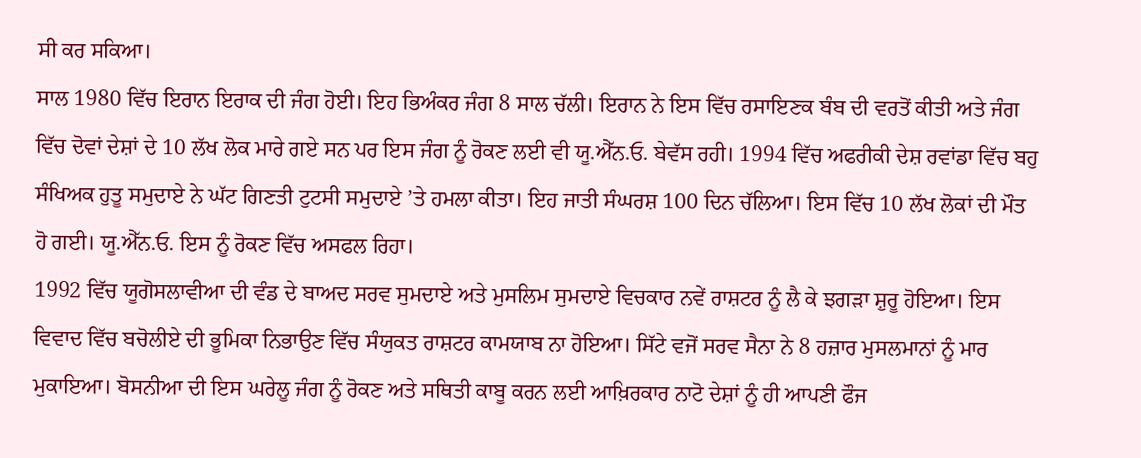ਸੀ ਕਰ ਸਕਿਆ।
ਸਾਲ 1980 ਵਿੱਚ ਇਰਾਨ ਇਰਾਕ ਦੀ ਜੰਗ ਹੋਈ। ਇਹ ਭਿਅੰਕਰ ਜੰਗ 8 ਸਾਲ ਚੱਲੀ। ਇਰਾਨ ਨੇ ਇਸ ਵਿੱਚ ਰਸਾਇਣਕ ਬੰਬ ਦੀ ਵਰਤੋਂ ਕੀਤੀ ਅਤੇ ਜੰਗ ਵਿੱਚ ਦੋਵਾਂ ਦੇਸ਼ਾਂ ਦੇ 10 ਲੱਖ ਲੋਕ ਮਾਰੇ ਗਏ ਸਨ ਪਰ ਇਸ ਜੰਗ ਨੂੰ ਰੋਕਣ ਲਈ ਵੀ ਯੂ.ਐੱਨ.ਓ. ਬੇਵੱਸ ਰਹੀ। 1994 ਵਿੱਚ ਅਫਰੀਕੀ ਦੇਸ਼ ਰਵਾਂਡਾ ਵਿੱਚ ਬਹੁ ਸੰਖਿਅਕ ਹੁਤੂ ਸਮੁਦਾਏ ਨੇ ਘੱਟ ਗਿਣਤੀ ਟੁਟਸੀ ਸਮੁਦਾਏ ’ਤੇ ਹਮਲਾ ਕੀਤਾ। ਇਹ ਜਾਤੀ ਸੰਘਰਸ਼ 100 ਦਿਨ ਚੱਲਿਆ। ਇਸ ਵਿੱਚ 10 ਲੱਖ ਲੋਕਾਂ ਦੀ ਮੌਤ ਹੋ ਗਈ। ਯੂ.ਐੱਨ.ਓ. ਇਸ ਨੂੰ ਰੋਕਣ ਵਿੱਚ ਅਸਫਲ ਰਿਹਾ।
1992 ਵਿੱਚ ਯੂਗੋਸਲਾਵੀਆ ਦੀ ਵੰਡ ਦੇ ਬਾਅਦ ਸਰਵ ਸੁਮਦਾਏ ਅਤੇ ਮੁਸਲਿਮ ਸੁਮਦਾਏ ਵਿਚਕਾਰ ਨਵੇਂ ਰਾਸ਼ਟਰ ਨੂੰ ਲੈ ਕੇ ਝਗੜਾ ਸ਼ੁਰੂ ਹੋਇਆ। ਇਸ ਵਿਵਾਦ ਵਿੱਚ ਬਚੋਲੀਏ ਦੀ ਭੂਮਿਕਾ ਨਿਭਾਉਣ ਵਿੱਚ ਸੰਯੁਕਤ ਰਾਸ਼ਟਰ ਕਾਮਯਾਬ ਨਾ ਹੋਇਆ। ਸਿੱਟੇ ਵਜੋਂ ਸਰਵ ਸੈਨਾ ਨੇ 8 ਹਜ਼ਾਰ ਮੁਸਲਮਾਨਾਂ ਨੂੰ ਮਾਰ ਮੁਕਾਇਆ। ਬੋਸਨੀਆ ਦੀ ਇਸ ਘਰੇਲੂ ਜੰਗ ਨੂੰ ਰੋਕਣ ਅਤੇ ਸਥਿਤੀ ਕਾਬੂ ਕਰਨ ਲਈ ਆਖ਼ਿਰਕਾਰ ਨਾਟੋ ਦੇਸ਼ਾਂ ਨੂੰ ਹੀ ਆਪਣੀ ਫੌਜ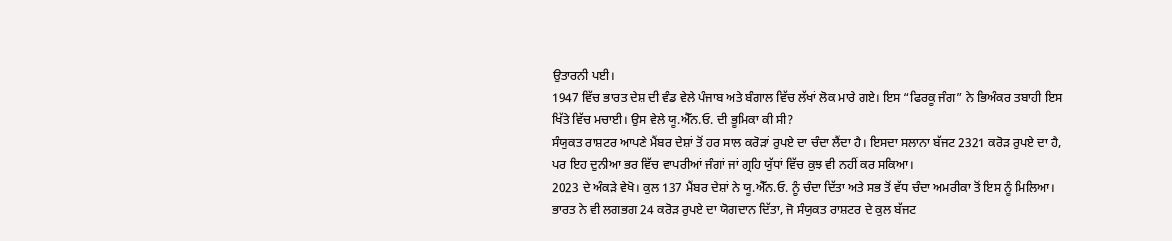ਉਤਾਰਨੀ ਪਈ।
1947 ਵਿੱਚ ਭਾਰਤ ਦੇਸ਼ ਦੀ ਵੰਡ ਵੇਲੇ ਪੰਜਾਬ ਅਤੇ ਬੰਗਾਲ ਵਿੱਚ ਲੱਖਾਂ ਲੋਕ ਮਾਰੇ ਗਏ। ਇਸ “ਫਿਰਕੂ ਜੰਗ” ਨੇ ਭਿਅੰਕਰ ਤਬਾਹੀ ਇਸ ਖਿੱਤੇ ਵਿੱਚ ਮਚਾਈ। ਉਸ ਵੇਲੇ ਯੂ.ਐੱਨ.ਓ. ਦੀ ਭੂਮਿਕਾ ਕੀ ਸੀ?
ਸੰਯੁਕਤ ਰਾਸ਼ਟਰ ਆਪਣੇ ਮੈਂਬਰ ਦੇਸ਼ਾਂ ਤੋਂ ਹਰ ਸਾਲ ਕਰੋੜਾਂ ਰੁਪਏ ਦਾ ਚੰਦਾ ਲੈਂਦਾ ਹੈ। ਇਸਦਾ ਸਲਾਨਾ ਬੱਜਟ 2321 ਕਰੋੜ ਰੁਪਏ ਦਾ ਹੈ, ਪਰ ਇਹ ਦੁਨੀਆ ਭਰ ਵਿੱਚ ਵਾਪਰੀਆਂ ਜੰਗਾਂ ਜਾਂ ਗ੍ਰਹਿ ਯੁੱਧਾਂ ਵਿੱਚ ਕੁਝ ਵੀ ਨਹੀਂ ਕਰ ਸਕਿਆ।
2023 ਦੇ ਅੰਕੜੇ ਵੇਖੋ। ਕੁਲ 137 ਮੈਂਬਰ ਦੇਸ਼ਾਂ ਨੇ ਯੂ.ਐੱਨ.ਓ. ਨੂੰ ਚੰਦਾ ਦਿੱਤਾ ਅਤੇ ਸਭ ਤੋਂ ਵੱਧ ਚੰਦਾ ਅਮਰੀਕਾ ਤੋਂ ਇਸ ਨੂੰ ਮਿਲਿਆ। ਭਾਰਤ ਨੇ ਵੀ ਲਗਭਗ 24 ਕਰੋੜ ਰੁਪਏ ਦਾ ਯੋਗਦਾਨ ਦਿੱਤਾ, ਜੋ ਸੰਯੁਕਤ ਰਾਸ਼ਟਰ ਦੇ ਕੁਲ ਬੱਜਟ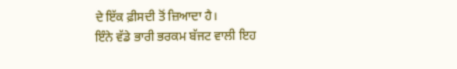ਦੇ ਇੱਕ ਫ਼ੀਸਦੀ ਤੋਂ ਜ਼ਿਆਦਾ ਹੈ।
ਇੰਨੇ ਵੱਡੇ ਭਾਰੀ ਭਰਕਮ ਬੱਜਟ ਵਾਲੀ ਇਹ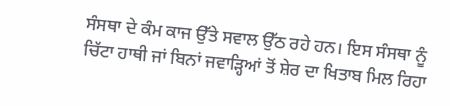ਸੰਸਥਾ ਦੇ ਕੰਮ ਕਾਜ ਉੱਤੇ ਸਵਾਲ ਉੱਠ ਰਹੇ ਹਨ। ਇਸ ਸੰਸਥਾ ਨੂੰ ਚਿੱਟਾ ਹਾਥੀ ਜਾਂ ਬਿਨਾਂ ਜਵਾੜ੍ਹਿਆਂ ਤੋਂ ਸ਼ੇਰ ਦਾ ਖਿਤਾਬ ਮਿਲ ਰਿਹਾ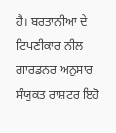ਹੈ। ਬਰਤਾਨੀਆ ਦੇ ਟਿਪਣੀਕਾਰ ਨੀਲ ਗਾਰਡਨਰ ਅਨੁਸਾਰ ਸੰਯੁਕਤ ਰਾਸ਼ਟਰ ਇਹੋ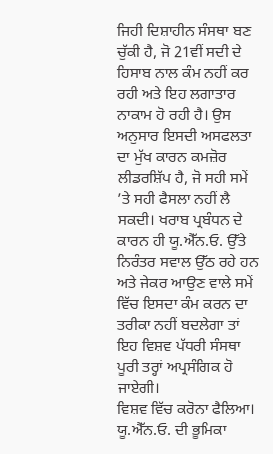ਜਿਹੀ ਦਿਸ਼ਾਹੀਨ ਸੰਸਥਾ ਬਣ ਚੁੱਕੀ ਹੈ, ਜੋ 21ਵੀਂ ਸਦੀ ਦੇ ਹਿਸਾਬ ਨਾਲ ਕੰਮ ਨਹੀਂ ਕਰ ਰਹੀ ਅਤੇ ਇਹ ਲਗਾਤਾਰ ਨਾਕਾਮ ਹੋ ਰਹੀ ਹੈ। ਉਸ ਅਨੁਸਾਰ ਇਸਦੀ ਅਸਫਲਤਾ ਦਾ ਮੁੱਖ ਕਾਰਨ ਕਮਜ਼ੋਰ ਲੀਡਰਸ਼ਿੱਪ ਹੈ, ਜੋ ਸਹੀ ਸਮੇਂ ’ਤੇ ਸਹੀ ਫੈਸਲਾ ਨਹੀਂ ਲੈ ਸਕਦੀ। ਖਰਾਬ ਪ੍ਰਬੰਧਨ ਦੇ ਕਾਰਨ ਹੀ ਯੂ.ਐੱਨ.ਓ. ਉੱਤੇ ਨਿਰੰਤਰ ਸਵਾਲ ਉੱਠ ਰਹੇ ਹਨ ਅਤੇ ਜੇਕਰ ਆਉਣ ਵਾਲੇ ਸਮੇਂ ਵਿੱਚ ਇਸਦਾ ਕੰਮ ਕਰਨ ਦਾ ਤਰੀਕਾ ਨਹੀਂ ਬਦਲੇਗਾ ਤਾਂ ਇਹ ਵਿਸ਼ਵ ਪੱਧਰੀ ਸੰਸਥਾ ਪੂਰੀ ਤਰ੍ਹਾਂ ਅਪ੍ਰਸੰਗਿਕ ਹੋ ਜਾਏਗੀ।
ਵਿਸ਼ਵ ਵਿੱਚ ਕਰੋਨਾ ਫੈਲਿਆ। ਯੂ.ਐੱਨ.ਓ. ਦੀ ਭੂਮਿਕਾ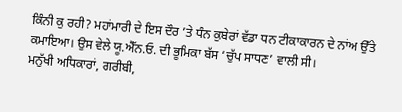ਕਿੰਨੀ ਕੁ ਰਹੀ? ਮਹਾਂਮਾਰੀ ਦੇ ਇਸ ਦੌਰ ’ਤੇ ਧੰਨ ਕੁਬੇਰਾਂ ਵੱਡਾ ਧਨ ਟੀਕਾਕਾਰਨ ਦੇ ਨਾਂਅ ਉੱਤੇ ਕਮਾਇਆ। ਉਸ ਵੇਲੇ ਯੂ.ਐੱਨ.ਓ. ਦੀ ਭੂਮਿਕਾ ਬੱਸ ‘ਚੁੱਪ ਸਾਧਣ’ ਵਾਲੀ ਸੀ।
ਮਨੁੱਖੀ ਅਧਿਕਾਰਾਂ, ਗਰੀਬੀ,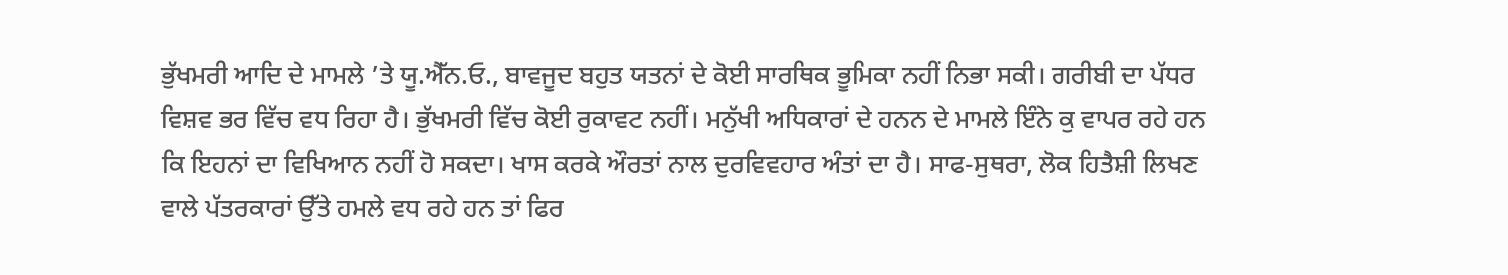ਭੁੱਖਮਰੀ ਆਦਿ ਦੇ ਮਾਮਲੇ ’ਤੇ ਯੂ.ਐੱਨ.ਓ., ਬਾਵਜੂਦ ਬਹੁਤ ਯਤਨਾਂ ਦੇ ਕੋਈ ਸਾਰਥਿਕ ਭੂਮਿਕਾ ਨਹੀਂ ਨਿਭਾ ਸਕੀ। ਗਰੀਬੀ ਦਾ ਪੱਧਰ ਵਿਸ਼ਵ ਭਰ ਵਿੱਚ ਵਧ ਰਿਹਾ ਹੈ। ਭੁੱਖਮਰੀ ਵਿੱਚ ਕੋਈ ਰੁਕਾਵਟ ਨਹੀਂ। ਮਨੁੱਖੀ ਅਧਿਕਾਰਾਂ ਦੇ ਹਨਨ ਦੇ ਮਾਮਲੇ ਇੰਨੇ ਕੁ ਵਾਪਰ ਰਹੇ ਹਨ ਕਿ ਇਹਨਾਂ ਦਾ ਵਿਖਿਆਨ ਨਹੀਂ ਹੋ ਸਕਦਾ। ਖਾਸ ਕਰਕੇ ਔਰਤਾਂ ਨਾਲ ਦੁਰਵਿਵਹਾਰ ਅੰਤਾਂ ਦਾ ਹੈ। ਸਾਫ-ਸੁਥਰਾ, ਲੋਕ ਹਿਤੈਸ਼ੀ ਲਿਖਣ ਵਾਲੇ ਪੱਤਰਕਾਰਾਂ ਉੱਤੇ ਹਮਲੇ ਵਧ ਰਹੇ ਹਨ ਤਾਂ ਫਿਰ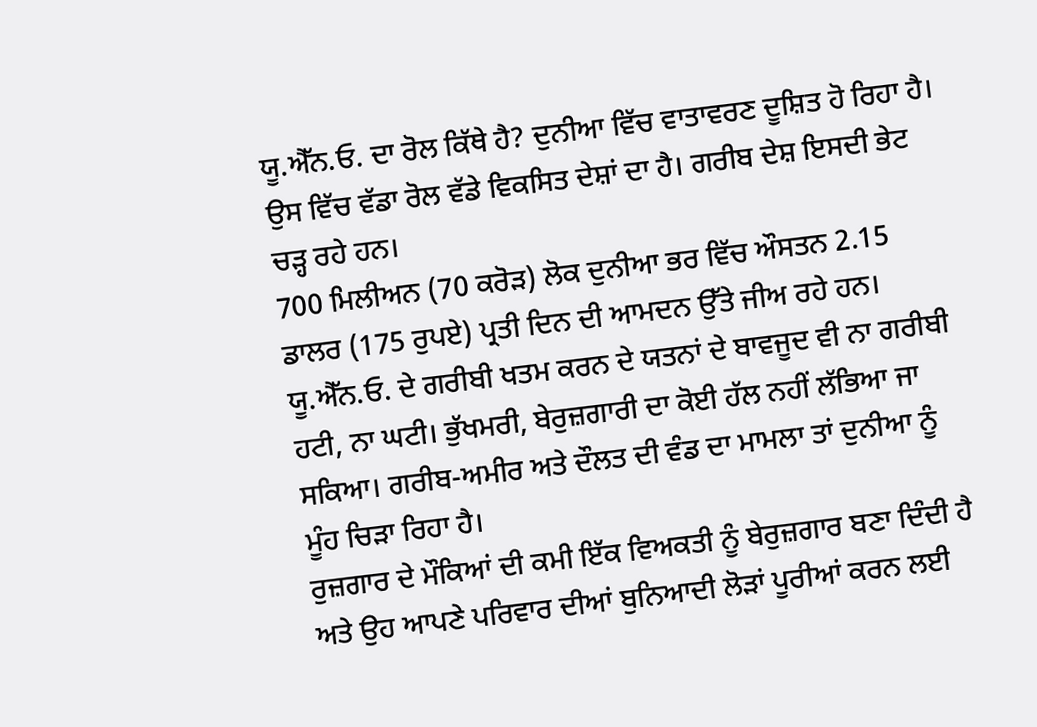ਯੂ.ਐੱਨ.ਓ. ਦਾ ਰੋਲ ਕਿੱਥੇ ਹੈ? ਦੁਨੀਆ ਵਿੱਚ ਵਾਤਾਵਰਣ ਦੂਸ਼ਿਤ ਹੋ ਰਿਹਾ ਹੈ। ਉਸ ਵਿੱਚ ਵੱਡਾ ਰੋਲ ਵੱਡੇ ਵਿਕਸਿਤ ਦੇਸ਼ਾਂ ਦਾ ਹੈ। ਗਰੀਬ ਦੇਸ਼ ਇਸਦੀ ਭੇਟ ਚੜ੍ਹ ਰਹੇ ਹਨ।
700 ਮਿਲੀਅਨ (70 ਕਰੋੜ) ਲੋਕ ਦੁਨੀਆ ਭਰ ਵਿੱਚ ਔਸਤਨ 2.15 ਡਾਲਰ (175 ਰੁਪਏ) ਪ੍ਰਤੀ ਦਿਨ ਦੀ ਆਮਦਨ ਉੱਤੇ ਜੀਅ ਰਹੇ ਹਨ। ਯੂ.ਐੱਨ.ਓ. ਦੇ ਗਰੀਬੀ ਖਤਮ ਕਰਨ ਦੇ ਯਤਨਾਂ ਦੇ ਬਾਵਜੂਦ ਵੀ ਨਾ ਗਰੀਬੀ ਹਟੀ, ਨਾ ਘਟੀ। ਭੁੱਖਮਰੀ, ਬੇਰੁਜ਼ਗਾਰੀ ਦਾ ਕੋਈ ਹੱਲ ਨਹੀਂ ਲੱਭਿਆ ਜਾ ਸਕਿਆ। ਗਰੀਬ-ਅਮੀਰ ਅਤੇ ਦੌਲਤ ਦੀ ਵੰਡ ਦਾ ਮਾਮਲਾ ਤਾਂ ਦੁਨੀਆ ਨੂੰ ਮੂੰਹ ਚਿੜਾ ਰਿਹਾ ਹੈ।
ਰੁਜ਼ਗਾਰ ਦੇ ਮੌਕਿਆਂ ਦੀ ਕਮੀ ਇੱਕ ਵਿਅਕਤੀ ਨੂੰ ਬੇਰੁਜ਼ਗਾਰ ਬਣਾ ਦਿੰਦੀ ਹੈ ਅਤੇ ਉਹ ਆਪਣੇ ਪਰਿਵਾਰ ਦੀਆਂ ਬੁਨਿਆਦੀ ਲੋੜਾਂ ਪੂਰੀਆਂ ਕਰਨ ਲਈ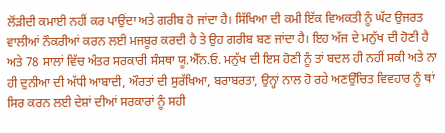ਲੋਂੜੀਦੀ ਕਮਾਈ ਨਹੀਂ ਕਰ ਪਾਉਂਦਾ ਅਤੇ ਗਰੀਬ ਹੋ ਜਾਂਦਾ ਹੈ। ਸਿੱਖਿਆ ਦੀ ਕਮੀ ਇੱਕ ਵਿਅਕਤੀ ਨੂੰ ਘੱਟ ਉਜਰਤ ਵਾਲੀਆਂ ਨੌਕਰੀਆਂ ਕਰਨ ਲਈ ਮਜਬੂਰ ਕਰਦੀ ਹੈ ਤੇ ਉਹ ਗਰੀਬ ਬਣ ਜਾਂਦਾ ਹੈ। ਇਹ ਅੱਜ ਦੇ ਮਨੁੱਖ ਦੀ ਹੋਣੀ ਹੈ ਅਤੇ 78 ਸਾਲਾਂ ਵਿੱਚ ਅੰਤਰ ਸਰਕਾਰੀ ਸੰਸਥਾ ਯੂ.ਐੱਨ.ਓ. ਮਨੁੱਖ ਦੀ ਇਸ ਹੋਣੀ ਨੂੰ ਤਾਂ ਬਦਲ ਹੀ ਨਹੀਂ ਸਕੀ ਅਤੇ ਨਾ ਹੀ ਦੁਨੀਆ ਦੀ ਅੱਧੀ ਆਬਾਦੀ, ਔਰਤਾਂ ਦੀ ਸੁਰੱਖਿਆ, ਬਰਾਬਰਤਾ, ਉਨ੍ਹਾਂ ਨਾਲ ਹੋ ਰਹੇ ਅਣਉੱਚਿਤ ਵਿਵਹਾਰ ਨੂੰ ਥਾਂ ਸਿਰ ਕਰਨ ਲਈ ਦੇਸ਼ਾਂ ਦੀਆਂ ਸਰਕਾਰਾਂ ਨੂੰ ਸਹੀ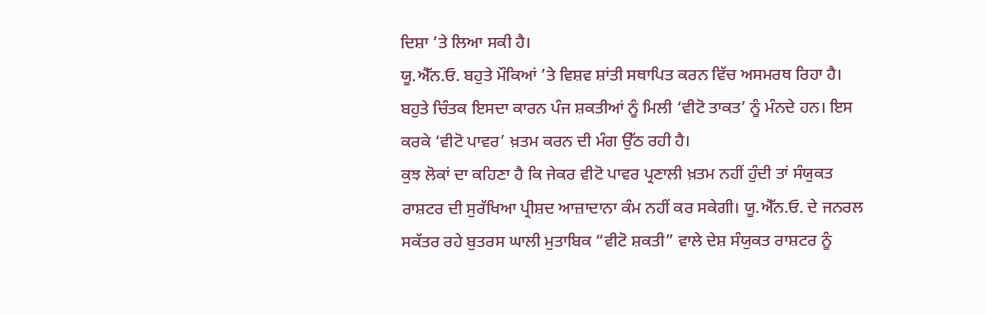ਦਿਸ਼ਾ ’ਤੇ ਲਿਆ ਸਕੀ ਹੈ।
ਯੂ.ਐੱਨ.ਓ. ਬਹੁਤੇ ਮੌਕਿਆਂ ’ਤੇ ਵਿਸ਼ਵ ਸ਼ਾਂਤੀ ਸਥਾਪਿਤ ਕਰਨ ਵਿੱਚ ਅਸਮਰਥ ਰਿਹਾ ਹੈ। ਬਹੁਤੇ ਚਿੰਤਕ ਇਸਦਾ ਕਾਰਨ ਪੰਜ ਸ਼ਕਤੀਆਂ ਨੂੰ ਮਿਲੀ ‘ਵੀਟੋ ਤਾਕਤ’ ਨੂੰ ਮੰਨਦੇ ਹਨ। ਇਸ ਕਰਕੇ ‘ਵੀਟੋ ਪਾਵਰ’ ਖ਼ਤਮ ਕਰਨ ਦੀ ਮੰਗ ਉੱਠ ਰਹੀ ਹੈ।
ਕੁਝ ਲੋਕਾਂ ਦਾ ਕਹਿਣਾ ਹੈ ਕਿ ਜੇਕਰ ਵੀਟੋ ਪਾਵਰ ਪ੍ਰਣਾਲੀ ਖ਼ਤਮ ਨਹੀਂ ਹੁੰਦੀ ਤਾਂ ਸੰਯੁਕਤ ਰਾਸ਼ਟਰ ਦੀ ਸੁਰੱਖਿਆ ਪ੍ਰੀਸ਼ਦ ਆਜ਼ਾਦਾਨਾ ਕੰਮ ਨਹੀਂ ਕਰ ਸਕੇਗੀ। ਯੂ.ਐੱਨ.ਓ. ਦੇ ਜਨਰਲ ਸਕੱਤਰ ਰਹੇ ਬੁਤਰਸ ਘਾਲੀ ਮੁਤਾਬਿਕ “ਵੀਟੋ ਸ਼ਕਤੀ” ਵਾਲੇ ਦੇਸ਼ ਸੰਯੁਕਤ ਰਾਸ਼ਟਰ ਨੂੰ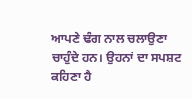ਆਪਣੇ ਢੰਗ ਨਾਲ ਚਲਾਉਣਾ ਚਾਹੁੰਦੇ ਹਨ। ਉਹਨਾਂ ਦਾ ਸਪਸ਼ਟ ਕਹਿਣਾ ਹੈ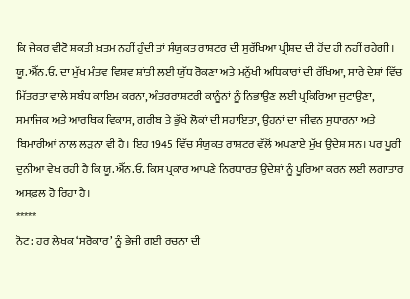ਕਿ ਜੇਕਰ ਵੀਟੋ ਸ਼ਕਤੀ ਖ਼ਤਮ ਨਹੀਂ ਹੁੰਦੀ ਤਾਂ ਸੰਯੁਕਤ ਰਾਸ਼ਟਰ ਦੀ ਸੁਰੱਖਿਆ ਪ੍ਰੀਸ਼ਦ ਦੀ ਹੋਂਦ ਹੀ ਨਹੀਂ ਰਹੇਗੀ।
ਯੂ.ਐੱਨ.ਓ. ਦਾ ਮੁੱਖ ਮੰਤਵ ਵਿਸ਼ਵ ਸ਼ਾਂਤੀ ਲਈ ਯੁੱਧ ਰੋਕਣਾ ਅਤੇ ਮਨੁੱਖੀ ਅਧਿਕਾਰਾਂ ਦੀ ਰੱਖਿਆ, ਸਾਰੇ ਦੇਸ਼ਾਂ ਵਿੱਚ ਮਿੱਤਰਤਾ ਵਾਲੇ ਸਬੰਧ ਕਾਇਮ ਕਰਨਾ, ਅੰਤਰਰਾਸ਼ਟਰੀ ਕਾਨੂੰਨਾਂ ਨੂੰ ਨਿਭਾਉਣ ਲਈ ਪ੍ਰਕਿਰਿਆ ਜੁਟਾਉਣਾ, ਸਮਾਜਿਕ ਅਤੇ ਆਰਥਿਕ ਵਿਕਾਸ, ਗਰੀਬ ਤੇ ਭੁੱਖੇ ਲੋਕਾਂ ਦੀ ਸਹਾਇਤਾ, ਉਹਨਾਂ ਦਾ ਜੀਵਨ ਸੁਧਾਰਨਾ ਅਤੇ ਬਿਮਾਰੀਆਂ ਨਾਲ ਲੜਨਾ ਵੀ ਹੈ। ਇਹ 1945 ਵਿੱਚ ਸੰਯੁਕਤ ਰਾਸ਼ਟਰ ਵੱਲੋਂ ਅਪਣਾਏ ਮੁੱਖ ਉਦੇਸ਼ ਸਨ। ਪਰ ਪੂਰੀ ਦੁਨੀਆ ਵੇਖ ਰਹੀ ਹੈ ਕਿ ਯੂ.ਐੱਨ.ਓ. ਕਿਸ ਪ੍ਰਕਾਰ ਆਪਣੇ ਨਿਰਧਾਰਤ ਉਦੇਸ਼ਾਂ ਨੂੰ ਪੂਰਿਆ ਕਰਨ ਲਈ ਲਗਾਤਾਰ ਅਸਫ਼ਲ ਹੋ ਰਿਹਾ ਹੈ।
*****
ਨੋਟ: ਹਰ ਲੇਖਕ ‘ਸਰੋਕਾਰ’ ਨੂੰ ਭੇਜੀ ਗਈ ਰਚਨਾ ਦੀ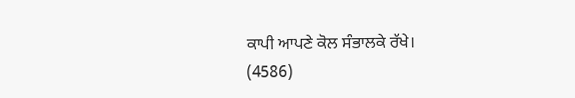ਕਾਪੀ ਆਪਣੇ ਕੋਲ ਸੰਭਾਲਕੇ ਰੱਖੇ।
(4586)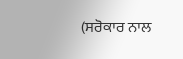(ਸਰੋਕਾਰ ਨਾਲ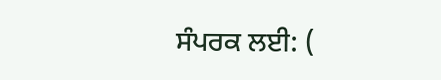ਸੰਪਰਕ ਲਈ: (